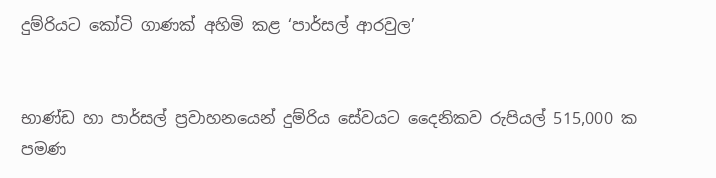දුම්රියට කෝටි ගාණක් අහිමි කළ ‘පාර්සල් ආරවුල’


භාණ්ඩ හා පාර්සල් ප්‍රවාහනයෙන් දුම්රිය සේවයට දෛනිකව රුපියල් 515,000 ක පමණ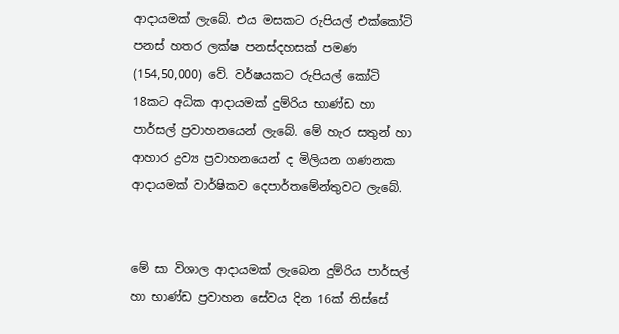ආද‌ායමක් ලැබේ. එය මසකට රුපියල් එක්කෝටි පනස් හතර ලක්ෂ පනස්ද‌හසක් පමණ (154,50,000) වේ. වර්ෂයකට රුපියල් කෝටි 18කට අධික ආද‌ායමක් දුම්රිය භාණ්ඩ හා පාර්සල් ප්‍රවාහනයෙන් ලැබේ. මේ හැර සතුන් හා ආහාර ද්‍රව්‍ය ප්‍රවාහනයෙන් ද මිලියන ගණනක ආද‌ායමක් වාර්ෂිකව දෙපාර්තමේන්තුවට ලැබේ.


මේ සා විශාල ආද‌ායමක් ලැබෙන දුම්රිය පාර්සල් හා භාණ්ඩ ප්‍රවාහන සේවය දින 16ක් තිස්සේ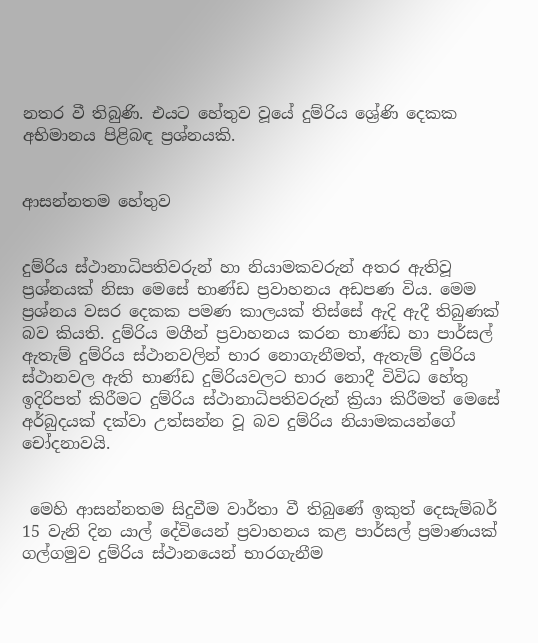නතර වී තිබුණි. එයට හේතුව වූයේ දුම්රිය ශ්‍රේණි දෙකක අභිමානය පිළිබඳ ප්‍රශ්නයකි.


ආසන්නතම හේතුව


දුම්රිය ස්ථානාධිපතිවරුන් හා නියාමකවරුන් අතර ඇතිවූ ප්‍රශ්නයක් නිසා මෙසේ භාණ්ඩ ප්‍රවාහනය අඩපණ විය. මෙම ප්‍රශ්නය වසර දෙකක පමණ කාලයක් තිස්සේ ඇදි ඇදී තිබුණක් බව කියති. දුම්රිය මගීන් ප්‍රවාහනය කරන භාණ්ඩ හා පාර්සල් ඇතැම් දුම්රිය ස්ථානවලින් භාර නොගැනීමත්, ඇතැම් දුම්රිය ස්ථානවල ඇති භාණ්ඩ දුම්රියවලට භාර නොදී විවිධ හේතු ඉදිරිපත් කිරීමට දුම්රිය ස්ථානාධිපතිවරුන් ක්‍රියා කිරීමත් මෙසේ අර්බුදයක් දක්වා උත්සන්න වූ බව දුම්රිය නියාමකයන්ගේ චෝදනාවයි.


 මෙහි ආසන්නතම සිදුවීම වාර්තා වී තිබුණේ ඉකුත් දෙසැම්බර් 15 වැනි දින යාල් දේවියෙන් ප්‍රවාහනය කළ පාර්සල් ප්‍රමාණයක් ගල්ගමුව දුම්රිය ස්ථානයෙන් භාරගැනීම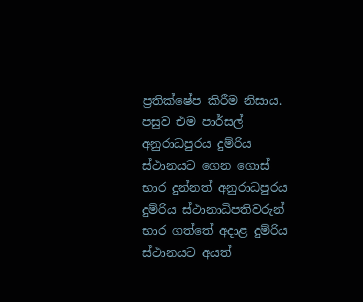ප්‍රතික්ෂේප කිරීම නිසාය. පසුව එම පාර්සල් අනුරාධපුරය දුම්රිය ස්ථානයට ගෙන ගොස් භාර දුන්නත් අනුරාධපුරය දුම්රිය ස්ථානාධිපතිවරුන් භාර ගත්තේ අද‌ාළ දුම්රිය ස්ථානයට අයත්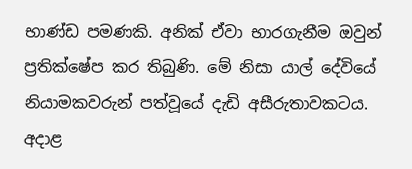භාණ්ඩ පමණකි. අනික් ඒවා භාරගැනීම ඔවුන් ප්‍රතික්ෂේප කර තිබුණි. මේ නිසා යාල් දේවියේ නියාමකවරුන් පත්වූයේ දැඩි අසීරුතාවකටය. අද‌ාළ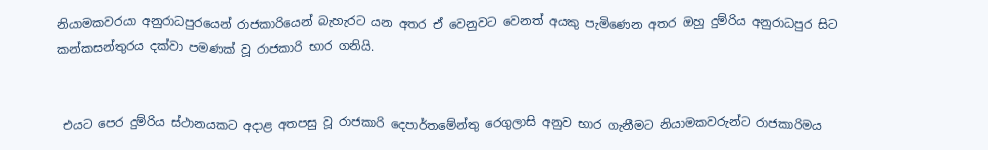නියාමකවරයා අනුරාධපුරයෙන් රාජකාරියෙන් බැහැරට යන අතර ඒ වෙනුවට වෙනත් අයකු පැමිණෙන අතර ඔහු දුම්රිය අනුරාධපුර සිට කන්කසන්තුරය දක්වා පමණක් වූ රාජකාරි භාර ගනියි.


 එයට පෙර දුම්රිය ස්ථානයකට අද‌ාළ අතපසු වූ රාජකාරි දෙපාර්තමේන්තු රෙගුලාසි අනුව භාර ගැනීමට නියාමකවරුන්ට රාජකාරිමය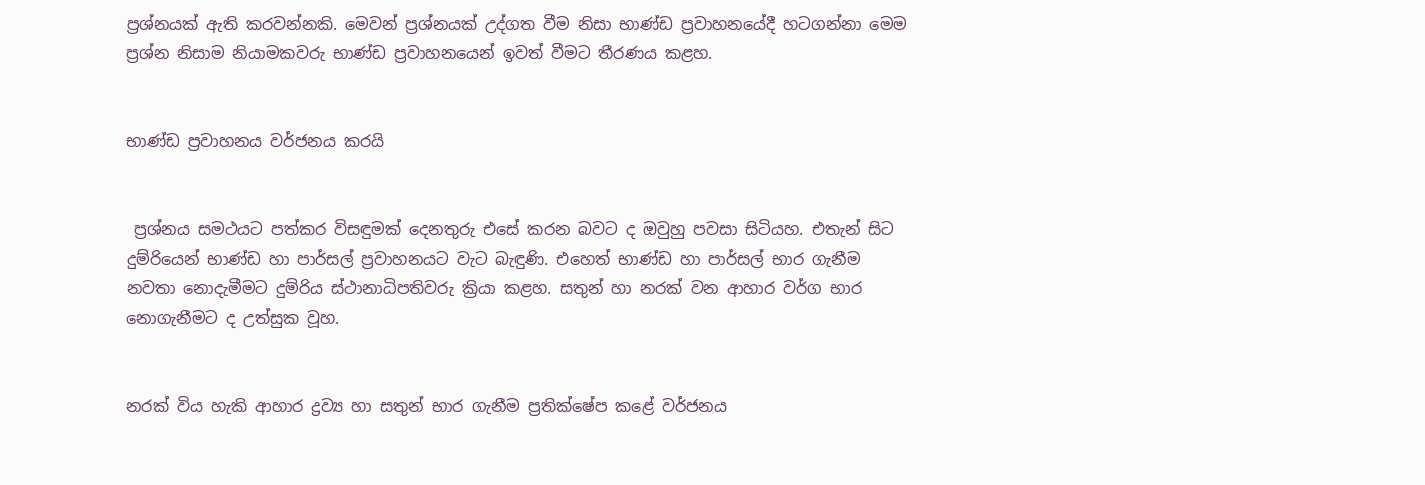ප්‍රශ්නයක් ඇති කරවන්නකි. මෙවන් ප්‍රශ්නයක් උද්ගත වීම නිසා භාණ්ඩ ප්‍රවාහනයේදී හටගන්නා මෙම ප්‍රශ්න නිසාම නියාමකවරු භාණ්ඩ ප්‍රවාහනයෙන් ඉවත් වීමට තීරණය කළහ.


භාණ්ඩ ප්‍රවාහනය වර්ජනය කරයි


 ප්‍රශ්නය සමථයට පත්කර විසඳුමක් දෙනතුරු එසේ කරන බවට ද ඔවුහු පවසා සිටියහ. එතැන් සිට දුම්රියෙන් භාණ්ඩ හා පාර්සල් ප්‍රවාහනයට වැට බැඳුණි. එහෙත් භාණ්ඩ හා පාර්සල් භාර ගැනීම නවතා නොදැමීමට දුම්රිය ස්ථානාධිපතිවරු ක්‍රියා කළහ. සතුන් හා නරක් වන ආහාර වර්ග භාර නොගැනීමට ද උත්සුක වූහ.


නරක් විය හැකි ආහාර ද්‍රව්‍ය හා සතුන් භාර ගැනීම ප්‍රතික්ෂේප කළේ වර්ජනය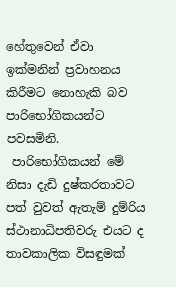හේතුවෙන් ඒවා ඉක්මනින් ප්‍රවාහනය කිරීමට නොහැකි බව පාරිභෝගිකයන්ට පවසමිනි.
 පාරිභෝගිකයන් මේ නිසා දැඩි දුෂ්කරතාවට පත් වුවත් ඇතැම් දුම්රිය ස්ථානාධිපතිවරු එයට ද තාවකාලික විසඳුමක්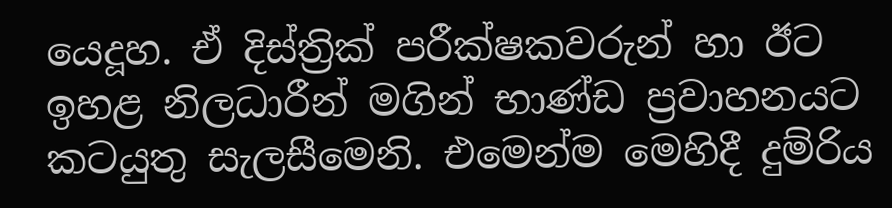යෙදූහ. ඒ දිස්ත්‍රික් පරීක්ෂකවරුන් හා ඊට ඉහළ නිලධාරීන් මගින් භාණ්ඩ ප්‍රවාහනයට කටයුතු සැලසීමෙනි. එමෙන්ම මෙහිදී දුම්රිය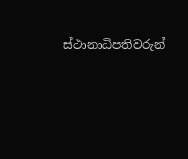ස්ථානාධිපතිවරුන්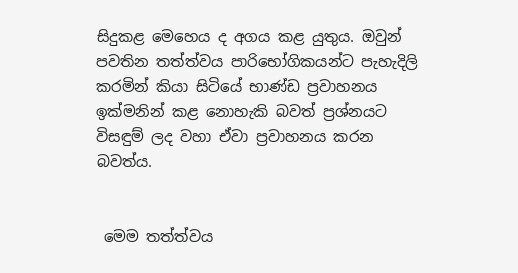සිදුකළ මෙහෙය ද අගය කළ යුතුය. ඔවුන් පවතින තත්ත්වය පාරිභෝගිකයන්ට පැහැදිලි කරමින් කියා සිටියේ භාණ්ඩ ප්‍රවාහනය ඉක්මනින් කළ නොහැකි බවත් ප්‍රශ්නයට විසඳුම් ලද වහා ඒවා ප්‍රවාහනය කරන බවත්ය.


 මෙම තත්ත්වය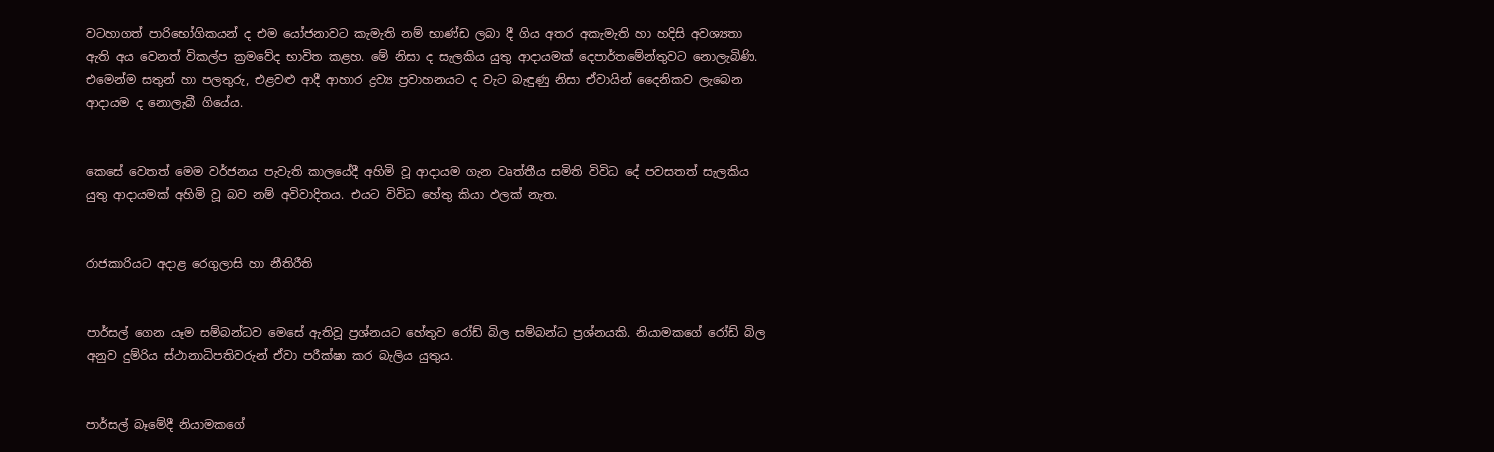වටහාගත් පාරිභෝගිකයන් ද එම යෝජනාවට කැමැති නම් භාණ්ඩ ලබා දී ගිය අතර අකැමැති හා හදිසි අවශ්‍යතා ඇති අය වෙනත් විකල්ප ක්‍රමවේද භාවිත කළහ. මේ නිසා ද සැලකිය යුතු ආද‌ායමක් දෙපාර්තමේන්තුවට නොලැබිණි. එමෙන්ම සතුන් හා පලතුරු, එළවළු ආදී ආහාර ද්‍රව්‍ය ප්‍රවාහනයට ද වැට බැඳුණු නිසා ඒවායින් දෛනිකව ලැබෙන ආද‌ායම ද නොලැබී ගියේය.


කෙසේ වෙතත් මෙම වර්ජනය පැවැති කාලයේදී අහිමි වූ ආද‌ායම ගැන වෘත්තීය සමිති විවිධ දේ පවසතත් සැලකිය යුතු ආද‌ායමක් අහිමි වූ බව නම් අවිවාදිතය. එයට විවිධ හේතු කියා ඵලක් නැත.


රාජකාරියට අද‌ාළ රෙගුලාසි හා නීතිරීති


පාර්සල් ගෙන යෑම සම්බන්ධව මෙසේ ඇතිවූ ප්‍රශ්නයට හේතුව රෝඩ් බිල සම්බන්ධ ප්‍රශ්නයකි. නියාමකගේ රෝඩ් බිල අනුව දුම්රිය ස්ථානාධිපතිවරුන් ඒවා පරීක්ෂා කර බැලිය යුතුය.


පාර්සල් බෑමේදී නියාමකගේ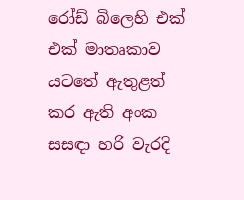රෝඩ් බිලෙහි එක් එක් මාතෘකාව යටතේ ඇතුළත් කර ඇති අංක සසඳා හරි වැරදි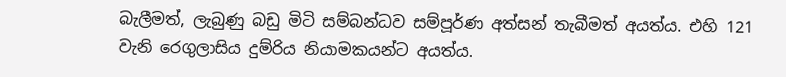බැලීමත්, ලැබුණු බඩු මිටි සම්බන්ධව සම්පූර්ණ අත්සන් තැබීමත් අයත්ය. එහි 121 වැනි රෙගුලාසිය දුම්රිය නියාමකයන්ට අයත්ය.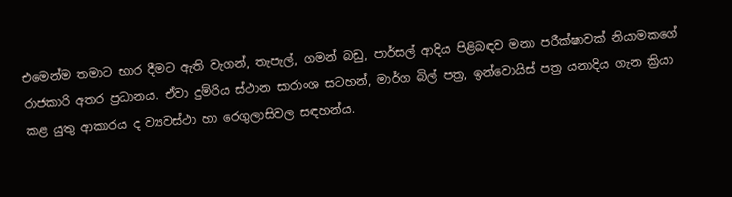එමෙන්ම තමාට භාර දීමට ඇති වැගන්, තැපැල්, ගමන් බඩු, පාර්සල් ආදිය පිළිබඳව මනා පරීක්ෂාවක් නියාමකගේ රාජකාරි අතර ප්‍රධානය. ඒවා දුම්රිය ස්ථාන සාරාංශ සටහන්, මාර්ග බිල් පත්‍ර, ඉන්වොයිස් පත්‍ර යනාදිය ගැන ක්‍රියා කළ යුතු ආකාරය ද ව්‍යවස්ථා හා රෙගුලාසිවල සඳහන්ය.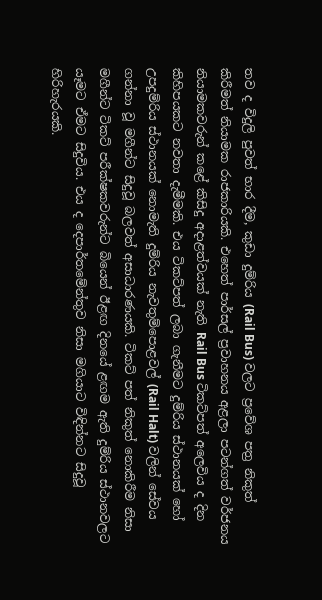තව ද විදුලි පුවත් භාර දීම, කුඩා දුම්රිය (Rail Bus) වලට ප්‍රවේශ පත්‍ර නිකුත් කිරීමත් නියාමක රාජකාරියකි. එහෙත් පාර්සල් ප්‍රවාහනය අළලා පටන්ගත් වර්ජනය නියාමකවරුන් කළේ කිසිදු අද‌ාළත්වයක් නැති Rail Bus ටිකට්පත් අලෙවිය ද දින කිහිපයකට නවතා දැමීමකි. එය ටිකට්පත් ලබා ගැනීමට දුම්රිය ස්ථානයක් හෝ උපදුම්රිය ස්ථානයක් නොමැති දුම්රිය නැවතුම්පොළවල් (Rail Halt) වලින් සේවය ගන්නා වූ මගීන්ට සිදුවූ බලවත් අසාධාරණයකි. ටිකට් පත් නිකුත් නොකිරීම නිසා මගීන්ට ටිකට් පරීක්ෂකවරුන්ට බියෙන් ඊළඟ දිනයේ ළඟම ඇති දුම්රිය ස්ථානවලට යෑමට ඒමට සිදුවිය. එය ද දෙපාර්තමේන්තුව නිසා මගියාට විඳින්නට සිදුවූ හිරිහැරයකි.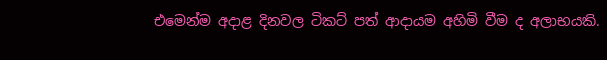එමෙන්ම අද‌ාළ දිනවල ටිකට් පත් ආද‌ායම අහිමි වීම ද අලාභයකි.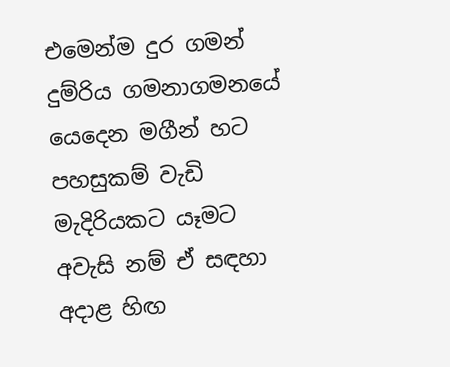එමෙන්ම දුර ගමන් දුම්රිය ගමනාගමනයේ යෙදෙන මගීන් හට පහසුකම් වැඩි මැදිරියකට යෑමට අවැසි නම් ඒ සඳහා අද‌ාළ හිඟ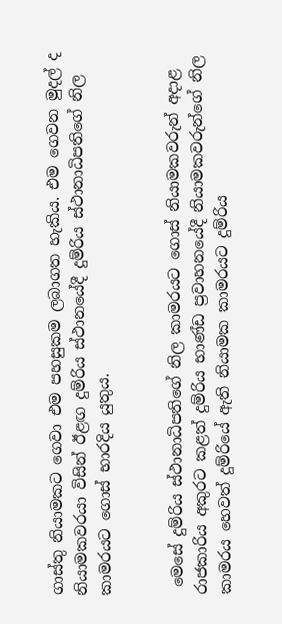ගාස්තු නියාමකට ගෙවා එම පහසුකම ලබාගත හැකිය. එම ගෙවන මුදල් ද නියාමකවරයා විසින් ඊළඟ දුම්රිය ස්ථානයේදී දුම්රිය ස්ථානාධිපතිගේ නිල කාමරයට ගොස් භාරදිය යුතුය.


 මෙසේ දුම්රිය ස්ථානාධිපතිගේ නිල කාමරයට ගොස් නියාමකවරුන් අද‌ාළ රාජකාරිය අකුරට කළත් දුම්රිය භාණ්ඩ ප්‍රවාහනයේදී නියාමකවරුන්ගේ නිල කාමරය හෙවත් දුම්රියේ ඇති නියාමක කාමරයට දුම්රිය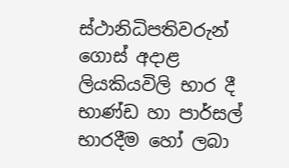ස්ථානිධිපතිවරුන් ගොස් අද‌ාළ ලියකියවිලි භාර දී භාණ්ඩ හා පාර්සල් භාරදීම හෝ ලබා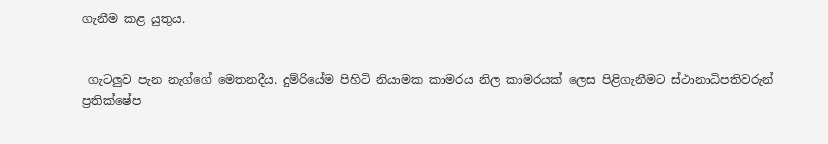ගැනීම කළ යුතුය.


 ගැටලුව පැන නැග්ගේ මෙතනදීය. දුම්රියේම පිහිටි නියාමක කාමරය නිල කාමරයක් ලෙස පිළිගැනීමට ස්ථානාධිපතිවරුන් ප්‍රතික්ෂේප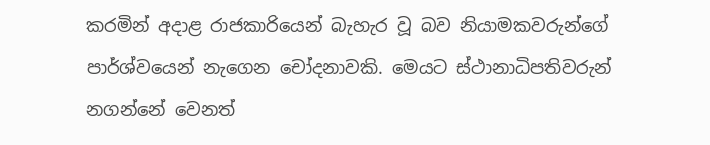කරමින් අද‌ාළ රාජකාරියෙන් බැහැර වූ බව නියාමකවරුන්ගේ පාර්ශ්වයෙන් නැගෙන චෝදනාවකි. මෙයට ස්ථානාධිපතිවරුන් නගන්නේ වෙනත්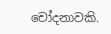චෝදනාවකි.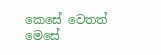කෙසේ වෙතත් මෙසේ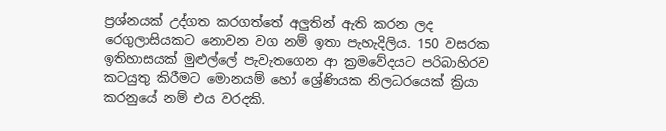ප්‍රශ්නයක් උද්ගත කරගත්තේ අලුතින් ඇති කරන ලද රෙගුලාසියකට නොවන වග නම් ඉතා පැහැදිලිය. 150 වසරක ඉතිහාසයක් මුළුල්ලේ පැවැතගෙන ආ ක්‍රමවේදයට පරිබාහිරව කටයුතු කිරීමට මොනයම් හෝ ශ්‍රේණියක නිලධරයෙක් ක්‍රියා කරනුයේ නම් එය වරදකි.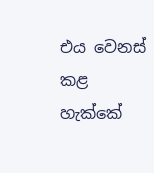එය වෙනස් කළ හැක්කේ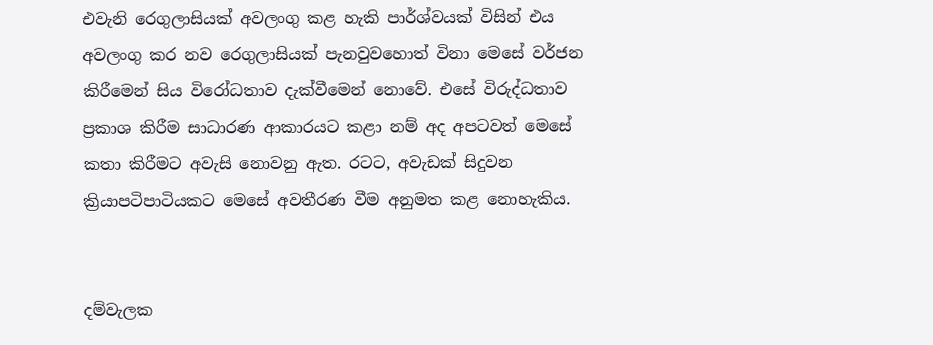එවැනි රෙගුලාසියක් අවලංගු කළ හැකි පාර්ශ්වයක් විසින් එය අවලංගු කර නව රෙගුලාසියක් පැනවුවහොත් විනා මෙසේ වර්ජන කිරීමෙන් සිය විරෝධතාව දැක්වීමෙන් නොවේ. එසේ විරුද්ධතාව ප්‍රකාශ කිරීම සාධාරණ ආකාරයට කළා නම් අද අපටවත් මෙසේ කතා කිරීමට අවැසි නොවනු ඇත. රටට, අවැඩක් සිදුවන ක්‍රියාපටිපාටියකට මෙසේ අවතීරණ වීම අනුමත කළ නොහැකිය.


දම්වැලක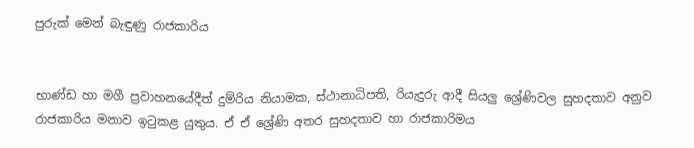පුරුක් මෙන් බැඳුණු රාජකාරිය


භාණ්ඩ හා මගී ප්‍රවාහනයේදීත් දුම්රිය නියාමක, ස්ථානාධිපති, රියැදුරු ආදී සියලු ශ්‍රේණිවල සුහදතාව අනුව රාජකාරිය මනාව ඉටුකළ යුතුය. ඒ ඒ ශ්‍රේණි අතර සුහදතාව හා රාජකාරිමය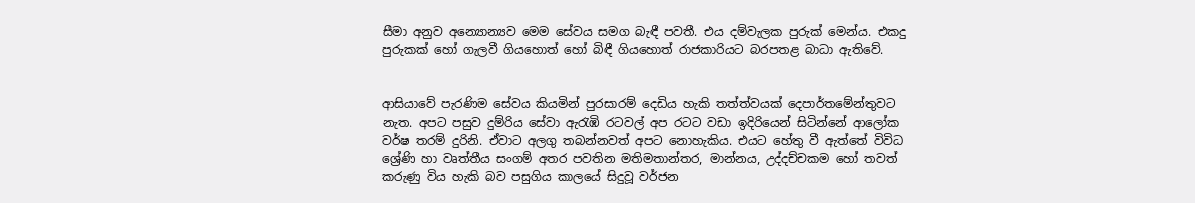සීමා අනුව අන්‍යොන්‍යව මෙම සේවය සමග බැඳී පවතී. එය දම්වැලක පුරුක් මෙන්ය. එකදු පුරුකක් හෝ ගැලවී ගියහොත් හෝ බිඳී ගියහොත් රාජකාරියට බරපතළ බාධා ඇතිවේ.


ආසියාවේ පැරණිම සේවය කියමින් පුරසාරම් දෙඩිය හැකි තත්ත්වයක් දෙපාර්තමේන්තුවට නැත. අපට පසුව දුම්රිය සේවා ඇරැඹි රටවල් අප රටට වඩා ඉදිරියෙන් සිටින්නේ ආලෝක වර්ෂ තරම් දුරිනි. ඒවාට අලගු තබන්නවත් අපට නොහැකිය. එයට හේතු වී ඇත්තේ විවිධ ශ්‍රේණි හා වෘත්තීය සංගම් අතර පවතින මතිමතාන්තර, මාන්නය, උද්දච්චකම හෝ තවත් කරුණු විය හැකි බව පසුගිය කාලයේ සිදුවූ වර්ජන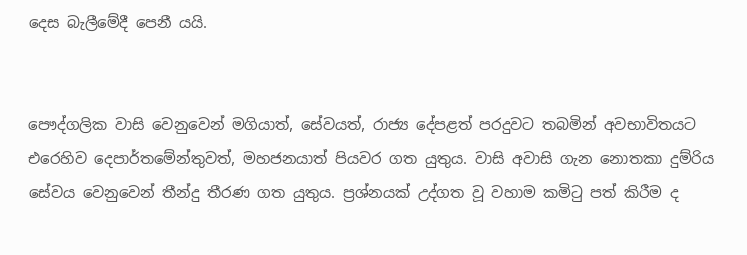දෙස බැලීමේදී පෙනී යයි.


පෞද්ගලික වාසි වෙනුවෙන් මගියාත්, සේවයත්, රාජ්‍ය දේපළත් පරදුවට තබමින් අවභාවිතයට එරෙහිව දෙපාර්තමේන්තුවත්, මහජනයාත් පියවර ගත යුතුය. වාසි අවාසි ගැන නොතකා දුම්රිය සේවය වෙනුවෙන් තීන්දු තීරණ ගත යුතුය. ප්‍රශ්නයක් උද්ගත වූ වහාම කමිටු පත් කිරීම ද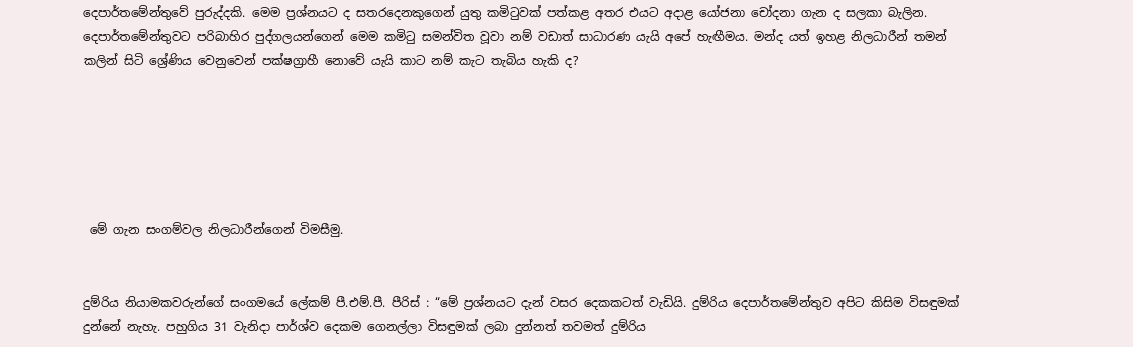දෙපාර්තමේන්තුවේ පුරුද්දකි. මෙම ප්‍රශ්නයට ද සතරදෙනකුගෙන් යුතු කමිටුවක් පත්කළ අතර එයට අද‌ාළ යෝජනා චෝදනා ගැන ද සලකා බැලින. දෙපාර්තමේන්තුවට පරිබාහිර පුද්ගලයන්ගෙන් මෙම කමිටු සමන්විත වූවා නම් වඩාත් සාධාරණ යැයි අපේ හැඟීමය. මන්ද යත් ඉහළ නිලධාරීන් තමන් කලින් සිටි ශ්‍රේණිය වෙනුවෙන් පක්ෂග්‍රාහී නොවේ යැයි කාට නම් කැට තැබිය හැකි ද?






 මේ ගැන සංගම්වල නිලධාරීන්ගෙන් විමසීමු.


දුම්රිය නියාමකවරුන්ගේ සංගමයේ ලේකම් පී.එම්.පී. පීරිස් : “මේ ප්‍රශ්නයට දැන් වසර දෙකකටත් වැඩියි. දුම්රිය දෙපාර්තමේන්තුව අපිට කිසිම විසඳුමක් දුන්නේ නැහැ. පහුගිය 31 වැනිද‌ා පාර්ශ්ව දෙකම ගෙනල්ලා විසඳුමක් ලබා දුන්නත් තවමත් දුම්රිය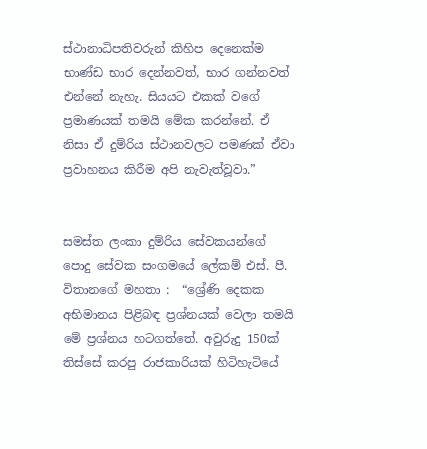ස්ථානාධිපතිවරුන් කිහිප දෙනෙක්ම භාණ්ඩ භාර දෙන්නවත්, භාර ගන්නවත් එන්නේ නැහැ. සියයට එකක් වගේ ප්‍රමාණයක් තමයි මේක කරන්නේ. ඒ නිසා ඒ දුම්රිය ස්ථානවලට පමණක් ඒවා ප්‍රවාහනය කිරීම අපි නැවැත්වූවා.”


සමස්ත ලංකා දුම්රිය සේවකයන්ගේ පොදු සේවක සංගමයේ ලේකම් එස්. පී. විතානගේ මහතා :  “ශ්‍රේණි දෙකක අභිමානය පිළිබඳ ප්‍රශ්නයක් වෙලා තමයි මේ ප්‍රශ්නය හටගත්තේ. අවුරුදු 150ක් තිස්සේ කරපු රාජකාරියක් හිටිහැටියේ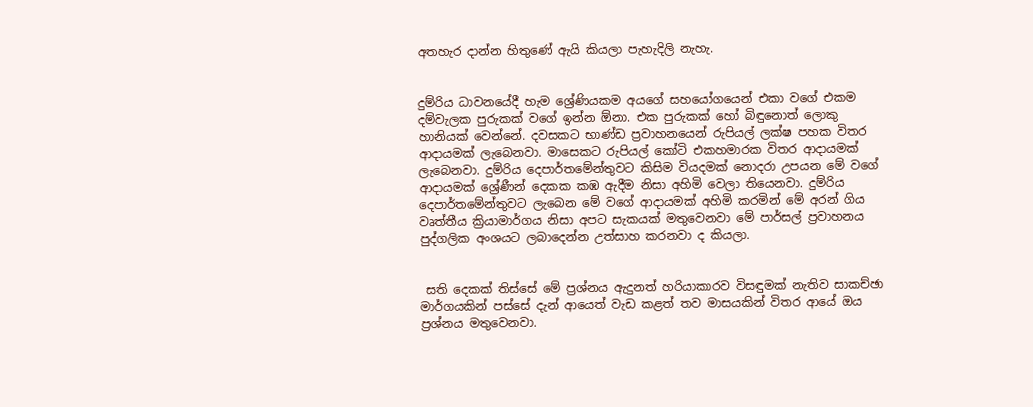අතහැර ද‌ාන්න හිතුණේ ඇයි කියලා පැහැදිලි නැහැ.


දුම්රිය ධාවනයේදී හැම ශ්‍රේ‍ණියකම අයගේ සහයෝගයෙන් එකා වගේ එකම දම්වැලක පුරුකක් වගේ ඉන්න ඕනා. එක පුරුකක් හෝ බිඳුනොත් ලොකු හානියක් වෙන්නේ. දවසකට භාණ්ඩ ප්‍රවාහනයෙන් රුපියල් ලක්ෂ පහක විතර ආද‌ායමක් ලැබෙනවා. මාසෙකට රුපියල් කෝටි එකහමාරක විතර ආද‌ායමක් ලැබෙනවා. දුම්රිය දෙපාර්තමේන්තුවට කිසිම වියදමක් නොදරා උපයන මේ වගේ ආද‌ායමක් ශ්‍රේණීන් දෙකක කඹ ඇදීම නිසා අහිමි වෙලා තියෙනවා. දුම්රිය දෙපාර්තමේන්තුවට ලැබෙන මේ වගේ ආද‌ායමක් අහිමි කරමින් මේ අරන් ගිය වෘත්තීය ක්‍රියාමාර්ගය නිසා අපට සැකයක් මතුවෙනවා මේ පාර්සල් ප්‍රවාහනය පුද්ගලික අංශයට ලබාදෙන්න උත්සාහ කරනවා ද කියලා.


 සති දෙකක් තිස්සේ මේ ප්‍රශ්නය ඇදුනත් හරියාකාරව විසඳුමක් නැතිව සාකච්ඡා මාර්ගයකින් පස්සේ දැන් ආයෙත් වැඩ කළත් තව මාසයකින් විතර ආයේ ඔය ප්‍රශ්නය මතුවෙනවා.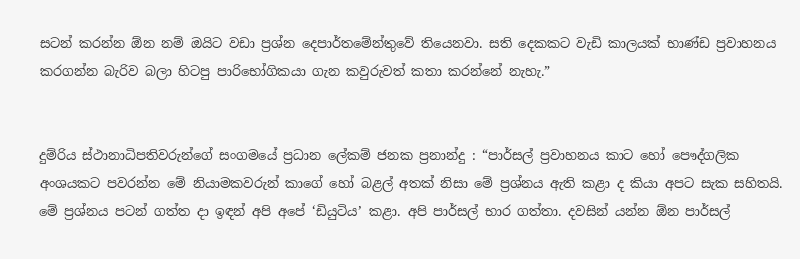සටන් කරන්න ඕන නම් ඔයිට වඩා ප්‍රශ්න දෙපාර්තමේන්තුවේ තියෙනවා. සති දෙකකට වැඩි කාලයක් භාණ්ඩ ප්‍රවාහනය කරගන්න බැරිව බලා හිටපු පාරිභෝගිකයා ගැන කවුරුවත් කතා කරන්නේ නැහැ.”


දුම්රිය ස්ථානාධිපතිවරුන්ගේ සංගමයේ ප්‍රධාන ලේකම් ජනක ප්‍රනාන්දු : “පාර්සල් ප්‍රවාහනය කාට හෝ පෞද්ගලික අංශයකට පවරන්න මේ නියාමකවරුන් කාගේ හෝ බළල් අතක් නිසා මේ ප්‍රශ්නය ඇති කළා ද කියා අපට සැක සහිතයි. මේ ප්‍රශ්නය පටන් ගත්ත ද‌ා ඉඳන් අපි අපේ ‘ඩියුටිය’ කළා. අපි පාර්සල් භාර ගත්තා. දවසින් යන්න ඕන පාර්සල්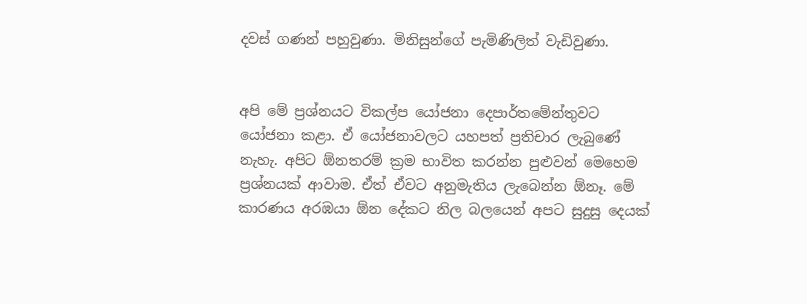දවස් ගණන් පහුවුණා. මිනිසුන්ගේ පැමිණිලිත් වැඩිවුණා.


අපි මේ ප්‍රශ්නයට විකල්ප යෝජනා දෙපාර්තමේන්තුවට යෝජනා කළා. ඒ යෝජනාවලට යහපත් ප්‍රතිචාර ලැබුණේ නැහැ. අපිට ඕනතරම් ක්‍රම භාවිත කරන්න පුළුවන් මෙහෙම ප්‍රශ්නයක් ආවාම. ඒත් ඒවට අනුමැතිය ලැබෙන්න ඕනෑ. මේ කාරණය අරඹයා ඕන දේකට නිල බලයෙන් අපට සුදුසු දෙයක්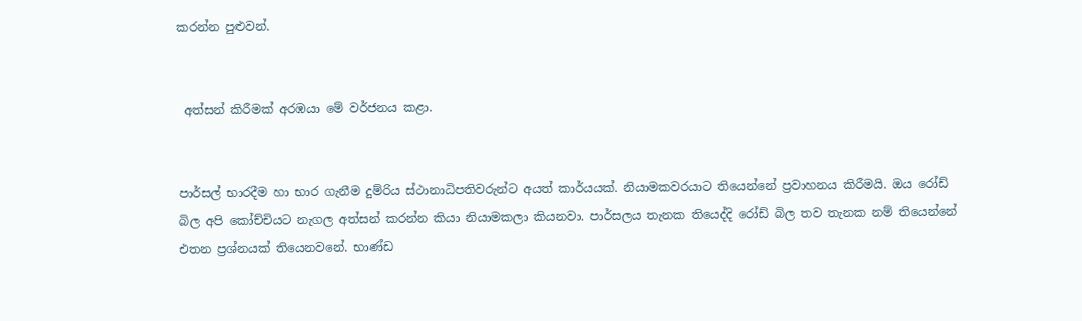කරන්න පුළුවන්.


 අත්සන් කිරීමක් අරඹයා මේ වර්ජනය කළා.


පාර්සල් භාරදීම හා භාර ගැනීම දුම්රිය ස්ථානාධිපතිවරුන්ට අයත් කාර්යයක්. නියාමකවරයාට තියෙන්නේ ප්‍රවාහනය කිරීමයි. ඔය රෝඩ් බිල අපි කෝච්චියට නැගල අත්සන් කරන්න කියා නියාමකලා කියනවා. පාර්සලය තැනක තියෙද්දි රෝඩ් බිල තව තැනක නම් තියෙන්නේ එතන ප්‍රශ්නයක් තියෙනවනේ. භාණ්ඩ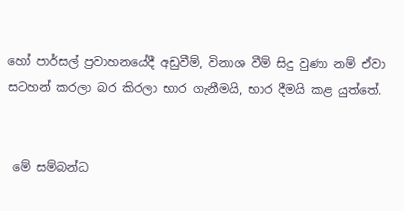හෝ පාර්සල් ප්‍රවාහනයේදී අඩුවීම්, විනාශ වීම් සිදු වුණා නම් ඒවා සටහන් කරලා බර කිරලා භාර ගැනීමයි, භාර දීමයි කළ යුත්තේ.


 මේ සම්බන්ධ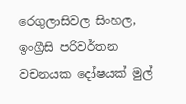රෙගුලාසිවල සිංහල, ඉංග්‍රීසි පරිවර්තන වචනයක දෝෂයක් මුල්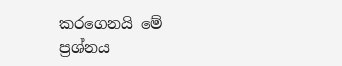කරගෙනයි මේ ප්‍රශ්නය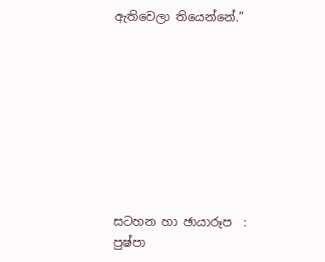ඇතිවෙලා තියෙන්නේ.”









සටහන හා ඡායාරූප  :
පුෂ්පා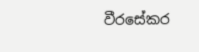වීරසේකර